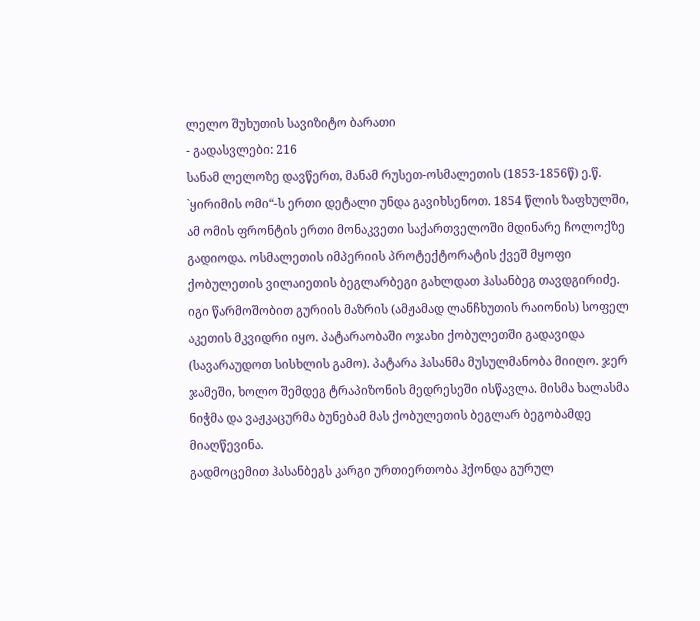ლელო შუხუთის სავიზიტო ბარათი
- გადასვლები: 216
სანამ ლელოზე დავწერთ, მანამ რუსეთ-ოსმალეთის (1853-1856წ) ე.წ. `ყირიმის ომი“-ს ერთი დეტალი უნდა გავიხსენოთ. 1854 წლის ზაფხულში, ამ ომის ფრონტის ერთი მონაკვეთი საქართველოში მდინარე ჩოლოქზე გადიოდა. ოსმალეთის იმპერიის პროტექტორატის ქვეშ მყოფი ქობულეთის ვილაიეთის ბეგლარბეგი გახლდათ ჰასანბეგ თავდგირიძე. იგი წარმოშობით გურიის მაზრის (ამჟამად ლანჩხუთის რაიონის) სოფელ აკეთის მკვიდრი იყო. პატარაობაში ოჯახი ქობულეთში გადავიდა (სავარაუდოთ სისხლის გამო). პატარა ჰასანმა მუსულმანობა მიიღო. ჯერ ჯამეში, ხოლო შემდეგ ტრაპიზონის მედრესეში ისწავლა. მისმა ხალასმა ნიჭმა და ვაჟკაცურმა ბუნებამ მას ქობულეთის ბეგლარ ბეგობამდე მიაღწევინა.
გადმოცემით ჰასანბეგს კარგი ურთიერთობა ჰქონდა გურულ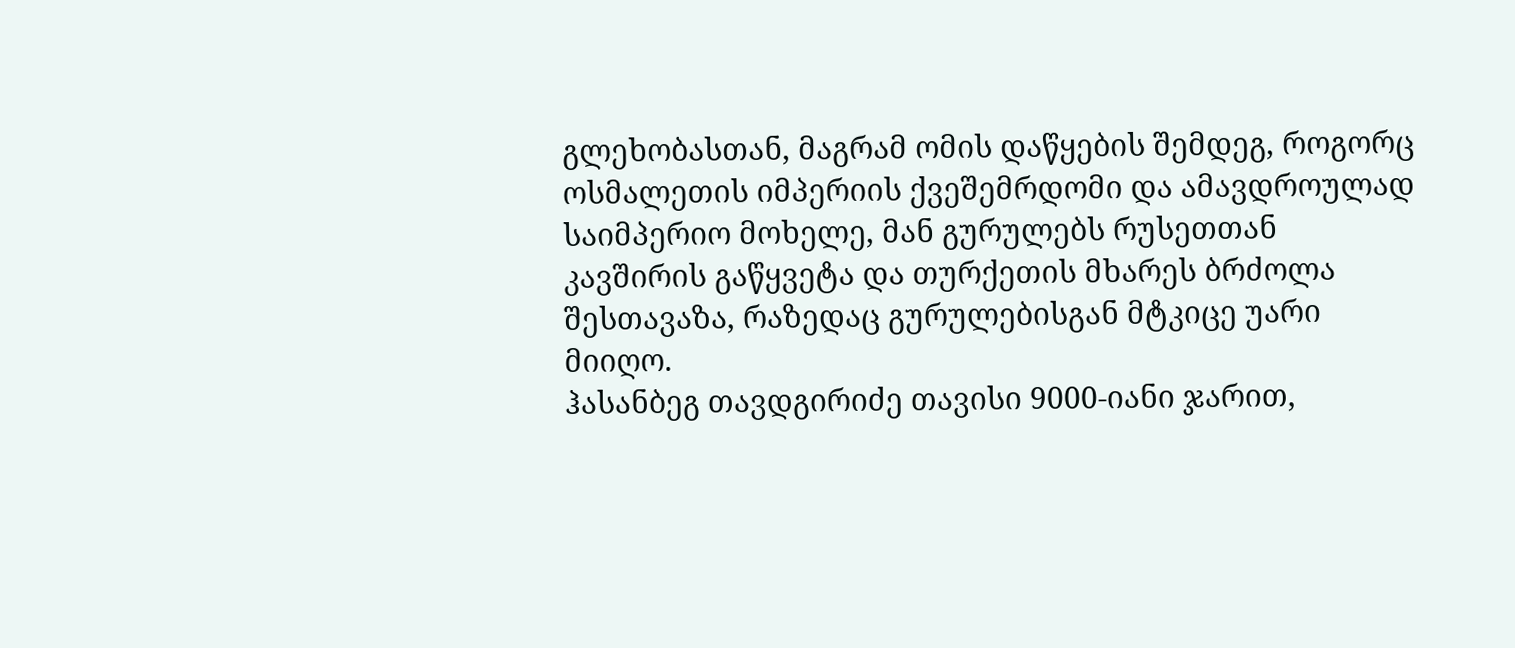გლეხობასთან, მაგრამ ომის დაწყების შემდეგ, როგორც ოსმალეთის იმპერიის ქვეშემრდომი და ამავდროულად საიმპერიო მოხელე, მან გურულებს რუსეთთან კავშირის გაწყვეტა და თურქეთის მხარეს ბრძოლა შესთავაზა, რაზედაც გურულებისგან მტკიცე უარი მიიღო.
ჰასანბეგ თავდგირიძე თავისი 9000-იანი ჯარით,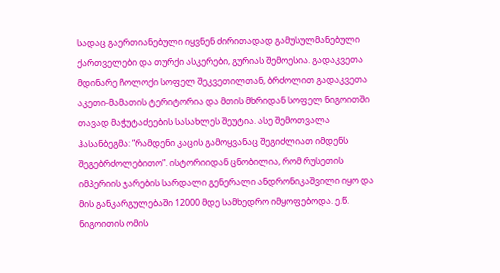სადაც გაერთიანებული იყვნენ ძირითადად გამუსულმანებული ქართველები და თურქი ასკერები, გურიას შემოესია. გადაკვეთა მდინარე ჩოლოქი სოფელ შეკვეთილთან, ბრძოლით გადაკვეთა აკეთი-მამათის ტერიტორია და მთის მხრიდან სოფელ ნიგოითში თავად მაჭუტაძეების სასახლეს შეუტია. ასე შემოთვალა ჰასანბეგმა: ”რამდენი კაცის გამოყვანაც შეგიძლიათ იმდენს შეგებრძოლებითო”. ისტორიიდან ცნობილია, რომ რუსეთის იმპერიის ჯარების სარდალი გენერალი ანდრონიკაშვილი იყო და მის განკარგულებაში 12000 მდე სამხედრო იმყოფებოდა. ე.წ. ნიგოითის ომის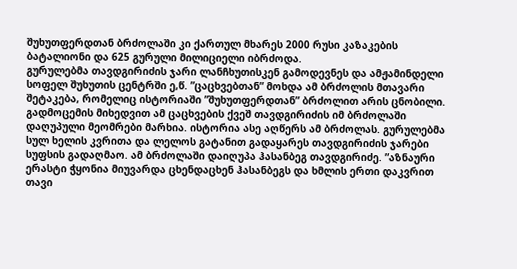შუხუთფერდთან ბრძოლაში კი ქართულ მხარეს 2000 რუსი კაზაკების ბატალიონი და 625 გურული მილიციელი იბრძოდა.
გურულებმა თავდგირიძის ჯარი ლანჩხუთისკენ გამოდევნეს და ამჟამინდელი სოფელ შუხუთის ცენტრში ე,წ. ”ცაცხვებთან” მოხდა ამ ბრძოლის მთავარი შეტაკება, რომელიც ისტორიაში ”შუხუთფერდთან” ბრძოლით არის ცნობილი. გადმოცემის მიხედვით ამ ცაცხვების ქვეშ თავდგირიძის იმ ბრძოლაში დაღუპული მეომრები მარხია. ისტორია ასე აღწერს ამ ბრძოლას. გურულებმა სულ ხელის კვრითა და ლელოს გატანით გადაყარეს თავდგირიძის ჯარები სუფსის გადაღმაო. ამ ბრძოლაში დაიღუპა ჰასანბეგ თავდგირიძე. ”აზნაური ერასტი ჭყონია მიუვარდა ცხენდაცხენ ჰასანბეგს და ხმლის ერთი დაკვრით თავი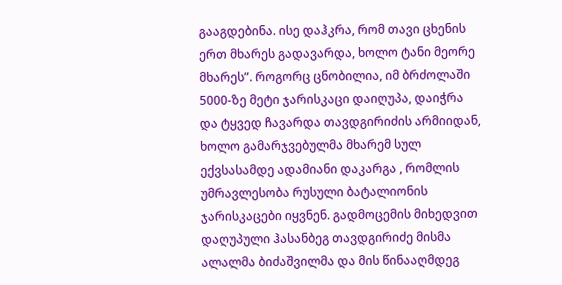გააგდებინა. ისე დაჰკრა, რომ თავი ცხენის ერთ მხარეს გადავარდა, ხოლო ტანი მეორე მხარეს”. როგორც ცნობილია, იმ ბრძოლაში 5000-ზე მეტი ჯარისკაცი დაიღუპა, დაიჭრა და ტყვედ ჩავარდა თავდგირიძის არმიიდან, ხოლო გამარჯვებულმა მხარემ სულ ექვსასამდე ადამიანი დაკარგა , რომლის უმრავლესობა რუსული ბატალიონის ჯარისკაცები იყვნენ. გადმოცემის მიხედვით დაღუპული ჰასანბეგ თავდგირიძე მისმა ალალმა ბიძაშვილმა და მის წინააღმდეგ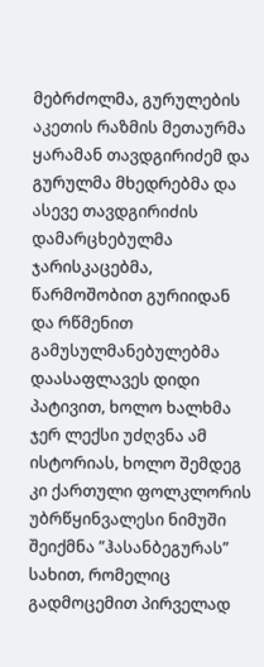მებრძოლმა, გურულების აკეთის რაზმის მეთაურმა ყარამან თავდგირიძემ და გურულმა მხედრებმა და ასევე თავდგირიძის დამარცხებულმა ჯარისკაცებმა, წარმოშობით გურიიდან და რწმენით გამუსულმანებულებმა დაასაფლავეს დიდი პატივით, ხოლო ხალხმა ჯერ ლექსი უძღვნა ამ ისტორიას, ხოლო შემდეგ კი ქართული ფოლკლორის უბრწყინვალესი ნიმუში შეიქმნა ”ჰასანბეგურას” სახით, რომელიც გადმოცემით პირველად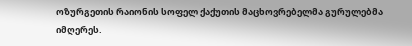ოზურგეთის რაიონის სოფელ ქაქუთის მაცხოვრებელმა გურულებმა იმღერეს.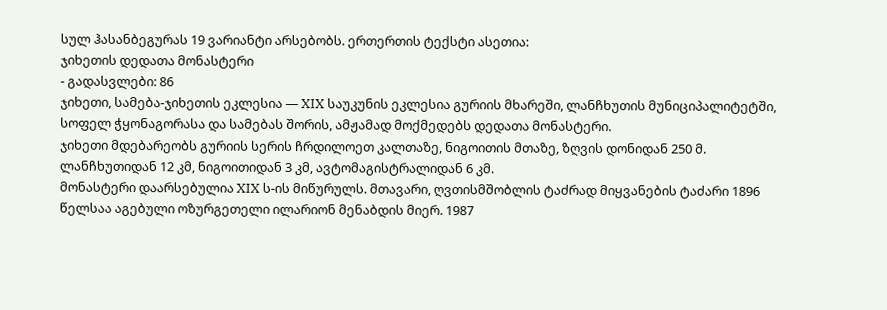სულ ჰასანბეგურას 19 ვარიანტი არსებობს. ერთერთის ტექსტი ასეთია:
ჯიხეთის დედათა მონასტერი
- გადასვლები: 86
ჯიხეთი, სამება-ჯიხეთის ეკლესია — XIX საუკუნის ეკლესია გურიის მხარეში, ლანჩხუთის მუნიციპალიტეტში, სოფელ ჭყონაგორასა და სამებას შორის, ამჟამად მოქმედებს დედათა მონასტერი.
ჯიხეთი მდებარეობს გურიის სერის ჩრდილოეთ კალთაზე, ნიგოითის მთაზე, ზღვის დონიდან 250 მ. ლანჩხუთიდან 12 კმ, ნიგოითიდან 3 კმ, ავტომაგისტრალიდან 6 კმ.
მონასტერი დაარსებულია XIX ს-ის მიწურულს. მთავარი, ღვთისმშობლის ტაძრად მიყვანების ტაძარი 1896 წელსაა აგებული ოზურგეთელი ილარიონ მენაბდის მიერ. 1987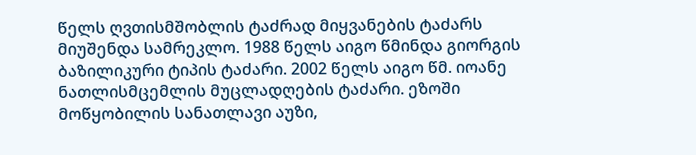წელს ღვთისმშობლის ტაძრად მიყვანების ტაძარს მიუშენდა სამრეკლო. 1988 წელს აიგო წმინდა გიორგის ბაზილიკური ტიპის ტაძარი. 2002 წელს აიგო წმ. იოანე ნათლისმცემლის მუცლადღების ტაძარი. ეზოში მოწყობილის სანათლავი აუზი,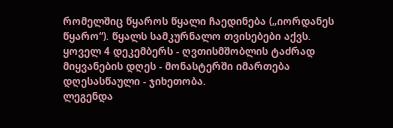რომელშიც წყაროს წყალი ჩაედინება („იორდანეს წყარო“). წყალს სამკურნალო თვისებები აქვს.
ყოველ 4 დეკემბერს - ღვთისმშობლის ტაძრად მიყვანების დღეს - მონასტერში იმართება დღესასწაული - ჯიხეთობა.
ლეგენდა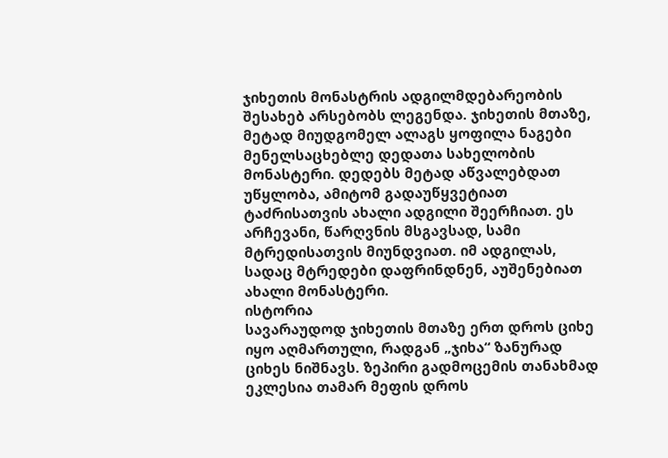ჯიხეთის მონასტრის ადგილმდებარეობის შესახებ არსებობს ლეგენდა. ჯიხეთის მთაზე, მეტად მიუდგომელ ალაგს ყოფილა ნაგები მენელსაცხებლე დედათა სახელობის მონასტერი. დედებს მეტად აწვალებდათ უწყლობა, ამიტომ გადაუწყვეტიათ ტაძრისათვის ახალი ადგილი შეერჩიათ. ეს არჩევანი, წარღვნის მსგავსად, სამი მტრედისათვის მიუნდვიათ. იმ ადგილას, სადაც მტრედები დაფრინდნენ, აუშენებიათ ახალი მონასტერი.
ისტორია
სავარაუდოდ ჯიხეთის მთაზე ერთ დროს ციხე იყო აღმართული, რადგან „ჯიხა“ ზანურად ციხეს ნიშნავს. ზეპირი გადმოცემის თანახმად ეკლესია თამარ მეფის დროს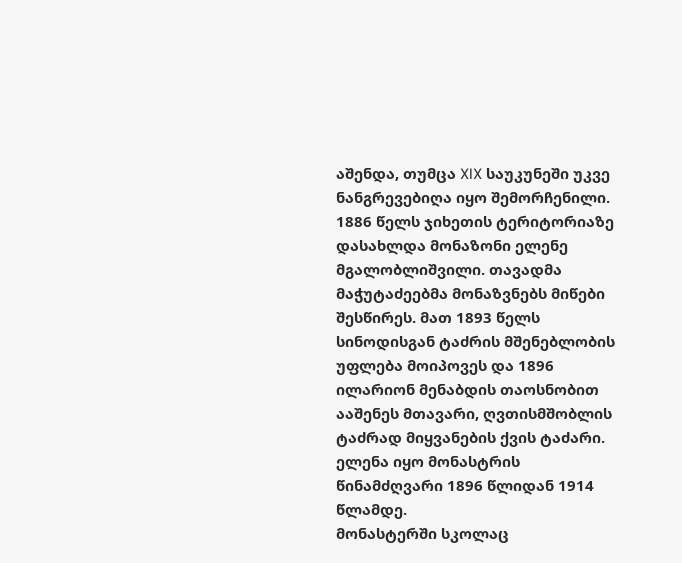აშენდა, თუმცა XIX საუკუნეში უკვე ნანგრევებიღა იყო შემორჩენილი. 1886 წელს ჯიხეთის ტერიტორიაზე დასახლდა მონაზონი ელენე მგალობლიშვილი. თავადმა მაჭუტაძეებმა მონაზვნებს მიწები შესწირეს. მათ 1893 წელს სინოდისგან ტაძრის მშენებლობის უფლება მოიპოვეს და 1896 ილარიონ მენაბდის თაოსნობით ააშენეს მთავარი, ღვთისმშობლის ტაძრად მიყვანების ქვის ტაძარი. ელენა იყო მონასტრის წინამძღვარი 1896 წლიდან 1914 წლამდე.
მონასტერში სკოლაც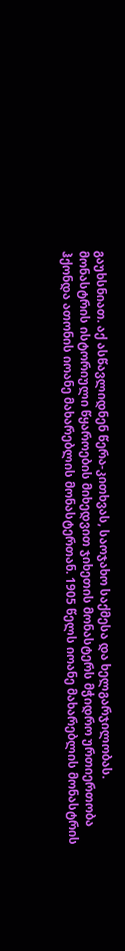გაუხსნიათ. აქ ასწავლიდნენ წერა-კითხვას, საოჯახო საქმესა და ხელგარჯილობას. მონასტრის ისტორიული წყაროების მიხედვით ჯიხეთის მონასტერს მჭიდრო ურთიერთობა ჰქონდა ათონის იოანე მახარებლის მონასტერთან. 1905 წელს იოანე მახარებლის მონასტრის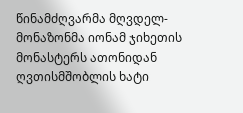წინამძღვარმა მღვდელ-მონაზონმა იონამ ჯიხეთის მონასტერს ათონიდან ღვთისმშობლის ხატი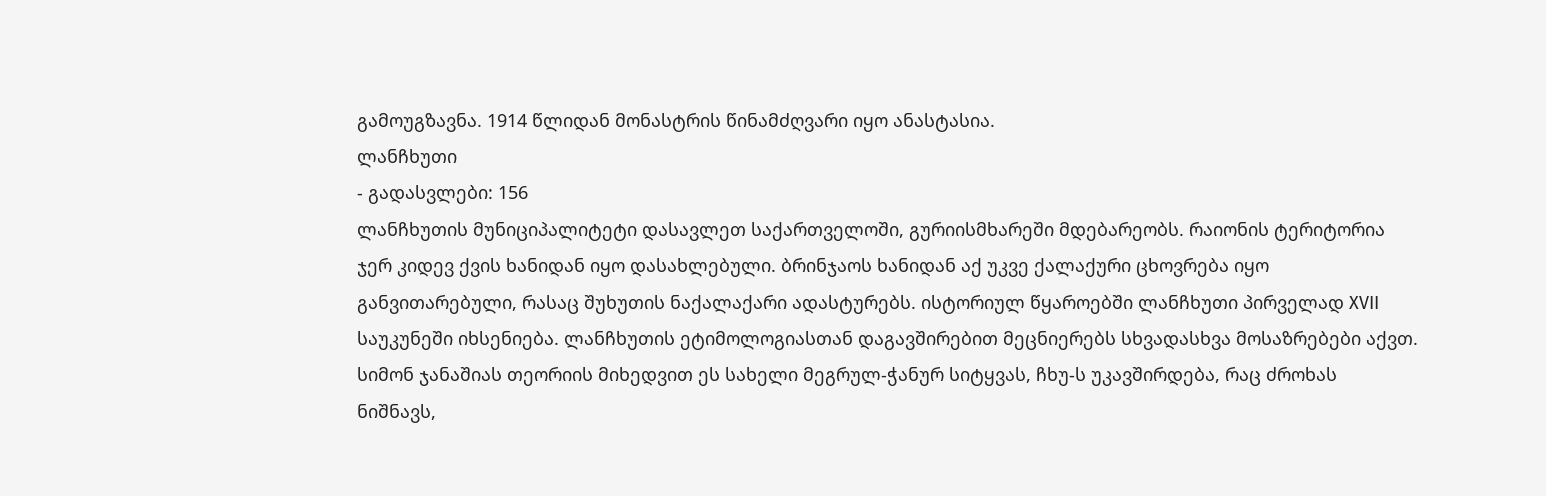გამოუგზავნა. 1914 წლიდან მონასტრის წინამძღვარი იყო ანასტასია.
ლანჩხუთი
- გადასვლები: 156
ლანჩხუთის მუნიციპალიტეტი დასავლეთ საქართველოში, გურიისმხარეში მდებარეობს. რაიონის ტერიტორია ჯერ კიდევ ქვის ხანიდან იყო დასახლებული. ბრინჯაოს ხანიდან აქ უკვე ქალაქური ცხოვრება იყო განვითარებული, რასაც შუხუთის ნაქალაქარი ადასტურებს. ისტორიულ წყაროებში ლანჩხუთი პირველად XVII საუკუნეში იხსენიება. ლანჩხუთის ეტიმოლოგიასთან დაგავშირებით მეცნიერებს სხვადასხვა მოსაზრებები აქვთ. სიმონ ჯანაშიას თეორიის მიხედვით ეს სახელი მეგრულ-ჭანურ სიტყვას, ჩხუ-ს უკავშირდება, რაც ძროხას ნიშნავს,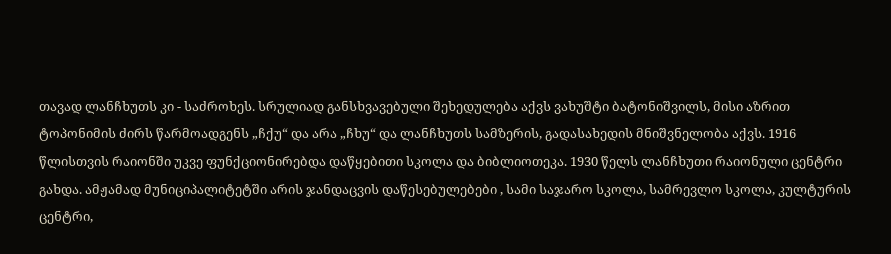თავად ლანჩხუთს კი - საძროხეს. სრულიად განსხვავებული შეხედულება აქვს ვახუშტი ბატონიშვილს, მისი აზრით ტოპონიმის ძირს წარმოადგენს „ჩქუ“ და არა „ჩხუ“ და ლანჩხუთს სამზერის, გადასახედის მნიშვნელობა აქვს. 1916 წლისთვის რაიონში უკვე ფუნქციონირებდა დაწყებითი სკოლა და ბიბლიოთეკა. 1930 წელს ლანჩხუთი რაიონული ცენტრი გახდა. ამჟამად მუნიციპალიტეტში არის ჯანდაცვის დაწესებულებები , სამი საჯარო სკოლა, სამრევლო სკოლა, კულტურის ცენტრი,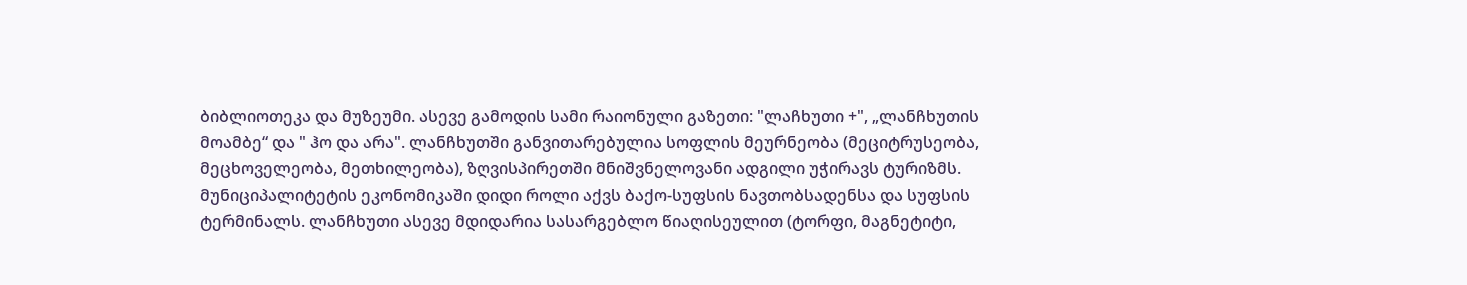ბიბლიოთეკა და მუზეუმი. ასევე გამოდის სამი რაიონული გაზეთი: "ლაჩხუთი +", „ლანჩხუთის მოამბე“ და " ჰო და არა". ლანჩხუთში განვითარებულია სოფლის მეურნეობა (მეციტრუსეობა, მეცხოველეობა, მეთხილეობა), ზღვისპირეთში მნიშვნელოვანი ადგილი უჭირავს ტურიზმს. მუნიციპალიტეტის ეკონომიკაში დიდი როლი აქვს ბაქო-სუფსის ნავთობსადენსა და სუფსის ტერმინალს. ლანჩხუთი ასევე მდიდარია სასარგებლო წიაღისეულით (ტორფი, მაგნეტიტი,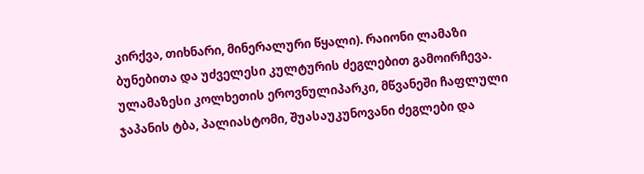კირქვა, თიხნარი, მინერალური წყალი). რაიონი ლამაზი ბუნებითა და უძველესი კულტურის ძეგლებით გამოირჩევა. ულამაზესი კოლხეთის ეროვნულიპარკი, მწვანეში ჩაფლული ჯაპანის ტბა, პალიასტომი, შუასაუკუნოვანი ძეგლები და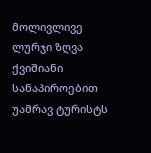მოლივლივე ლურჯი ზღვა ქვიშიანი სანაპიროებით უამრავ ტურისტს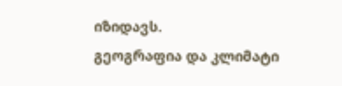იზიდავს.
გეოგრაფია და კლიმატი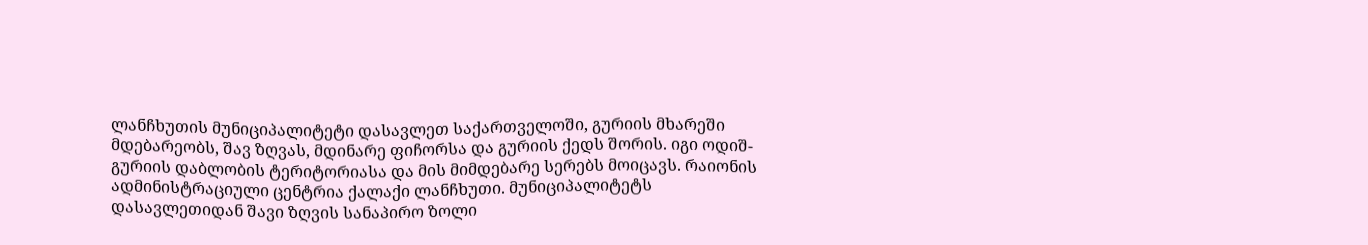ლანჩხუთის მუნიციპალიტეტი დასავლეთ საქართველოში, გურიის მხარეში მდებარეობს, შავ ზღვას, მდინარე ფიჩორსა და გურიის ქედს შორის. იგი ოდიშ-გურიის დაბლობის ტერიტორიასა და მის მიმდებარე სერებს მოიცავს. რაიონის ადმინისტრაციული ცენტრია ქალაქი ლანჩხუთი. მუნიციპალიტეტს დასავლეთიდან შავი ზღვის სანაპირო ზოლი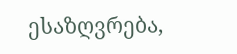ესაზღვრება,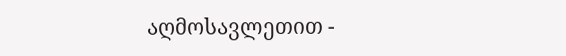აღმოსავლეთით -